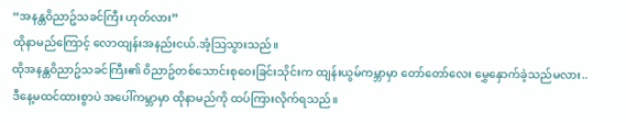“အနန္တဝိညာဥ်သခင်ကြီး ဟုတ်လား”
ထိုနာမည်ကြောင့် လောထျန်းအနည်းငယ်.အံ့သြသွားသည်။
ထိုအနန္တဝိညာဥ်သခင်ကြီး၏ ဝိညာဥ်တစ်သောင်းစုဝေးခြင်းသိုင်းက ထျန်းယွမ်ကမ္ဘာမှာ တော်တော်လေး မွှေနှောက်ခဲ့သည်မလား..
ဒီနေ့မထင်ထားစွာပဲ အပေါ်ကမ္ဘာမှာ ထိုနာမည်ကို ထပ်ကြားလိုက်ရသည်။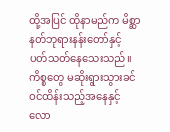ထို့အပြင် ထိုနာမည်က မိစ္ဆာနတ်ဘုရားနန်းတော်နှင့် ပတ်သတ်နေသေးသည်။
ကိစ္စတွေ မဆိုးရွားသွားခင် ဝင်ထိန်းသည့်အနေနှင့် လော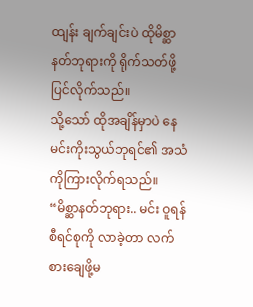ထျန်း ချက်ချင်းပဲ ထိုမိစ္ဆာနတ်ဘုရားကို ရိုက်သတ်ဖို့ပြင်လိုက်သည်။
သို့သော် ထိုအချိန်မှာပဲ နေမင်းကိုးသွယ်ဘုရင်၏ အသံကိုကြားလိုက်ရသည်။
“မိစ္ဆာနတ်ဘုရား.. မင်း ဝူရန်စီရင်စုကို လာခဲ့တာ လက်စားချေဖို့မ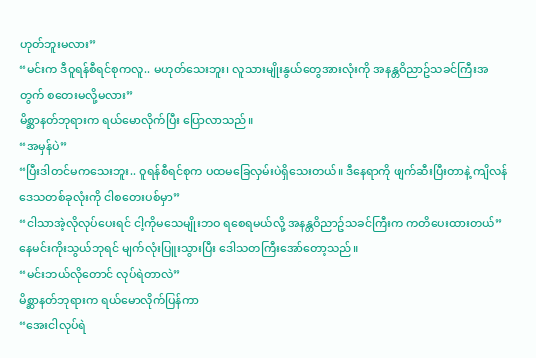ဟုတ်ဘူးမလား”
“မင်းက ဒီဝူရန်စီရင်စုကလူ.. မဟုတ်သေးဘူး၊ လူသားမျိုးနွယ်တွေအားလုံးကို အနန္တဝိညာဥ်သခင်ကြီးအတွက် စတေးမလို့မလား”
မိစ္ဆာနတ်ဘုရားက ရယ်မောလိုက်ပြီး ပြောလာသည်။
“အမှန်ပဲ”
“ပြီးဒါတင်မကသေးဘူး.. ဝူရန်စီရင်စုက ပထမခြေလှမ်းပဲရှိသေးတယ်။ ဒီနေရာကို ဖျက်ဆီးပြီးတာနဲ့ ကျိလန်ဒေသတစ်ခုလုံးကို ငါစတေးပစ်မှာ”
“ငါသာအဲ့လိုလုပ်ပေးရင် ငါ့ကိုမသေမျိုးဘဝ ရစေရမယ်လို့ အနန္တဝိညာဥ်သခင်ကြီးက ကတိပေးထားတယ်”
နေမင်းကိုးသွယ်ဘုရင် မျက်လုံးပြူးသွားပြီး ဒေါသတကြီးအော်တော့သည်။
“မင်းဘယ်လိုတောင် လုပ်ရဲတာလဲ”
မိစ္ဆာနတ်ဘုရားက ရယ်မောလိုက်ပြန်ကာ
“အေးငါလုပ်ရဲ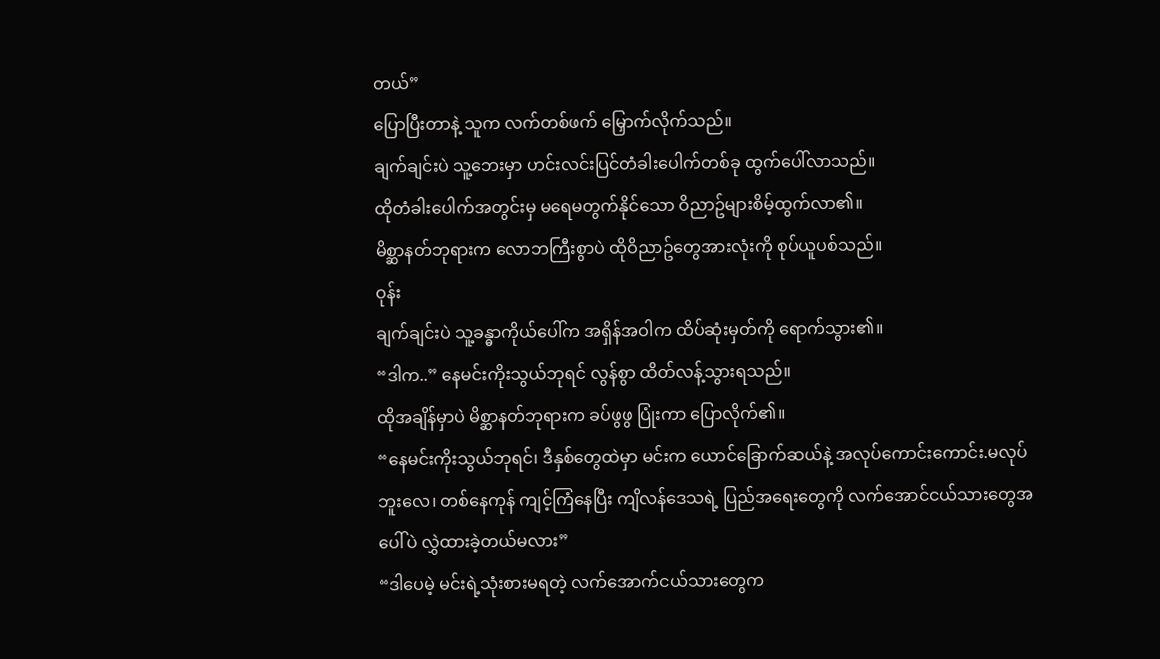တယ်”
ပြောပြီးတာနဲ့ သူက လက်တစ်ဖက် မြှောက်လိုက်သည်။
ချက်ချင်းပဲ သူ့ဘေးမှာ ဟင်းလင်းပြင်တံခါးပေါက်တစ်ခု ထွက်ပေါ်လာသည်။
ထိုတံခါးပေါက်အတွင်းမှ မရေမတွက်နိုင်သော ဝိညာဥ်များစိမ့်ထွက်လာ၏။
မိစ္ဆာနတ်ဘုရားက လောဘကြီးစွာပဲ ထိုဝိညာဥ်တွေအားလုံးကို စုပ်ယူပစ်သည်။
ဝုန်း
ချက်ချင်းပဲ သူ့ခန္ဓာကိုယ်ပေါ်က အရှိန်အဝါက ထိပ်ဆုံးမှတ်ကို ရောက်သွား၏။
“ဒါက..” နေမင်းကိုးသွယ်ဘုရင် လွန်စွာ ထိတ်လန့်သွားရသည်။
ထိုအချိန်မှာပဲ မိစ္ဆာနတ်ဘုရားက ခပ်ဖွဖွ ပြုံးကာ ပြောလိုက်၏။
“နေမင်းကိုးသွယ်ဘုရင်၊ ဒီနှစ်တွေထဲမှာ မင်းက ယောင်ခြောက်ဆယ်နဲ့ အလုပ်ကောင်းကောင်း.မလုပ်ဘူးလေ၊ တစ်နေကုန် ကျင့်ကြံနေပြီး ကျိလန်ဒေသရဲ့ ပြည်အရေးတွေကို လက်အောင်ငယ်သားတွေအပေါ်ပဲ လွှဲထားခဲ့တယ်မလား”
“ဒါပေမဲ့ မင်းရဲ့သုံးစားမရတဲ့ လက်အောက်ငယ်သားတွေက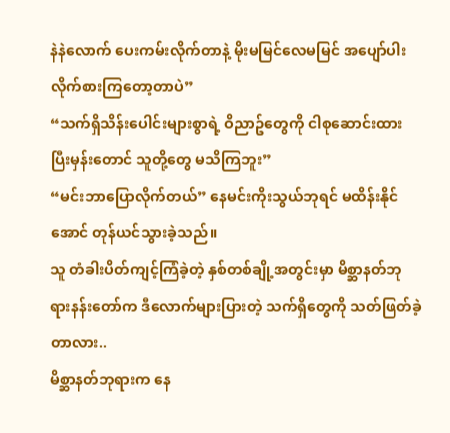နဲနဲလောက် ပေးကမ်းလိုက်တာနဲ့ မိုးမမြင်လေမမြင် အပျော်ပါးလိုက်စားကြတော့တာပဲ”
“သက်ရှိသိန်းပေါင်းများစွာရဲ့ ဝိညာဥ်တွေကို ငါစုဆောင်းထားပြီးမှန်းတောင် သူတို့တွေ မသိကြဘူး”
“မင်းဘာပြောလိုက်တယ်” နေမင်းကိုးသွယ်ဘုရင် မထိန်းနိုင်အောင် တုန်ယင်သွားခဲ့သည်။
သူ တံခါးပိတ်ကျင့်ကြံခဲ့တဲ့ နှစ်တစ်ချို့အတွင်းမှာ မိစ္ဆာနတ်ဘုရားနန်းတော်က ဒီလောက်များပြားတဲ့ သက်ရှိတွေကို သတ်ဖြတ်ခဲ့တာလား..
မိစ္ဆာနတ်ဘုရားက နေ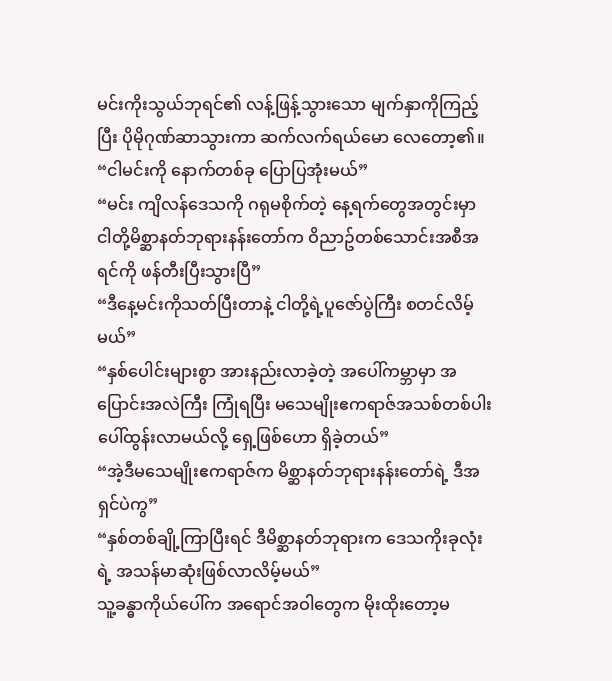မင်းကိုးသွယ်ဘုရင်၏ လန့်ဖြန့်သွားသော မျက်နှာကိုကြည့်ပြီး ပိုမိုဂုဏ်ဆာသွားကာ ဆက်လက်ရယ်မော လေတော့၏။
“ငါမင်းကို နောက်တစ်ခု ပြောပြအုံးမယ်”
“မင်း ကျိလန်ဒေသကို ဂရုမစိုက်တဲ့ နေ့ရက်တွေအတွင်းမှာ ငါတို့မိစ္ဆာနတ်ဘုရားနန်းတော်က ဝိညာဥ်တစ်သောင်းအစီအရင်ကို ဖန်တီးပြီးသွားပြီ”
“ဒီနေ့မင်းကိုသတ်ပြီးတာနဲ့ ငါတို့ရဲ့ပူဇော်ပွဲကြီး စတင်လိမ့်မယ်”
“နှစ်ပေါင်းများစွာ အားနည်းလာခဲ့တဲ့ အပေါ်ကမ္ဘာမှာ အပြောင်းအလဲကြီး ကြုံရပြီး မသေမျိုးဧကရာဇ်အသစ်တစ်ပါး ပေါ်ထွန်းလာမယ်လို့ ရှေ့ဖြစ်ဟော ရှိခဲ့တယ်”
“အဲ့ဒီမသေမျိုးဧကရာဇ်က မိစ္ဆာနတ်ဘုရားနန်းတော်ရဲ့ ဒီအရှင်ပဲကွ”
“နှစ်တစ်ချို့ကြာပြီးရင် ဒီမိစ္ဆာနတ်ဘုရားက ဒေသကိုးခုလုံးရဲ့ အသန်မာဆုံးဖြစ်လာလိမ့်မယ်”
သူ့ခန္ဓာကိုယ်ပေါ်က အရောင်အဝါတွေက မိုးထိုးတော့မ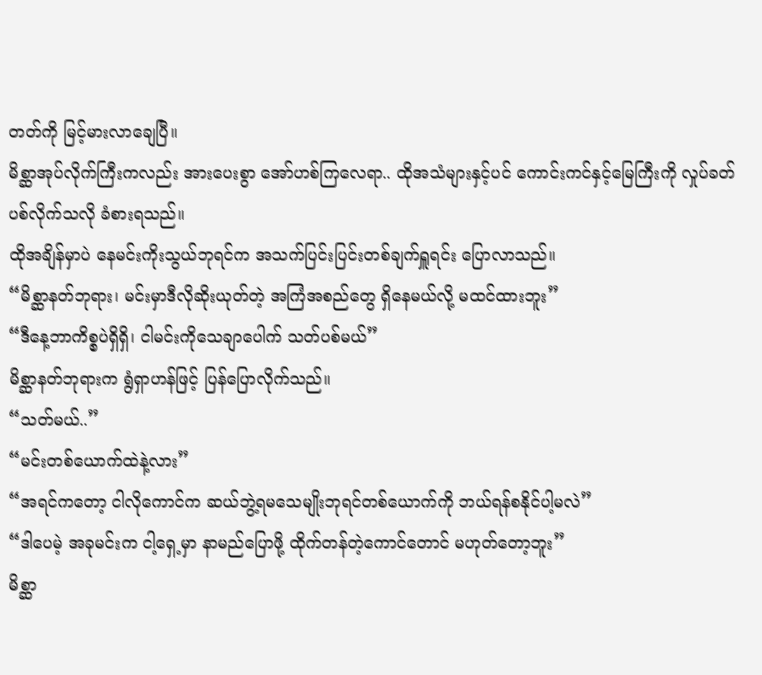တတ်ကို မြင့်မားလာချေပြီ။
မိစ္ဆာအုပ်လိုက်ကြီးကလည်း အားပေးစွာ အော်ဟစ်ကြလေရာ.. ထိုအသံများနှင့်ပင် ကောင်းကင်နှင့်မြေကြီးကို လှုပ်ခတ်ပစ်လိုက်သလို ခံစားရသည်။
ထိုအချိန်မှာပဲ နေမင်းကိုးသွယ်ဘုရင်က အသက်ပြင်းပြင်းတစ်ချက်ရှူရင်း ပြောလာသည်။
“မိစ္ဆာနတ်ဘုရား၊ မင်းမှာဒီလိုဆိုးယုတ်တဲ့ အကြံအစည်တွေ ရှိနေမယ်လို့ မထင်ထားဘူး”
“ဒီနေ့ဘာကိစ္စပဲရှိရှိ၊ ငါမင်းကိုသေချာပေါက် သတ်ပစ်မယ်”
မိစ္ဆာနတ်ဘုရားက ရွံရှာဟန်ဖြင့် ပြန်ပြောလိုက်သည်။
“သတ်မယ်..”
“မင်းတစ်ယောက်ထဲနဲ့လား”
“အရင်ကတော့ ငါလိုကောင်က ဆယ်ဘွဲ့ရမသေမျိုးဘုရင်တစ်ယောက်ကို ဘယ်ရန်စနိုင်ပါ့မလဲ”
“ဒါပေမဲ့ အခုမင်းက ငါ့ရှေ့မှာ နာမည်ပြောဖို့ ထိုက်တန်တဲ့ကောင်တောင် မဟုတ်တော့ဘူး”
မိစ္ဆာ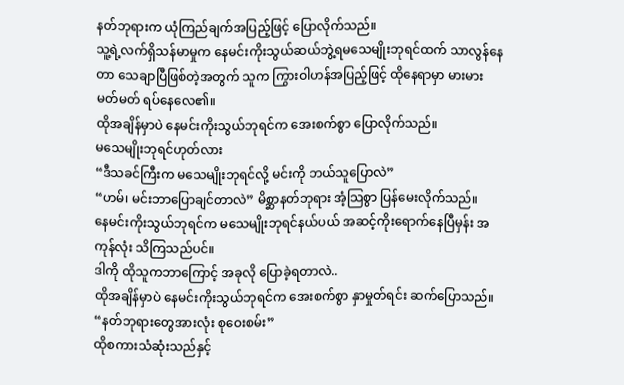နတ်ဘုရားက ယုံကြည်ချက်အပြည့်ဖြင့် ပြောလိုက်သည်။
သူ့ရဲ့လက်ရှိသန်မာမှုက နေမင်းကိုးသွယ်ဆယ်ဘွဲ့ရမသေမျိုးဘုရင်ထက် သာလွန်နေတာ သေချာပြီဖြစ်တဲ့အတွက် သူက ကြွားဝါဟန်အပြည့်ဖြင့် ထိုနေရာမှာ မားမားမတ်မတ် ရပ်နေလေ၏။
ထိုအချိန်မှာပဲ နေမင်းကိုးသွယ်ဘုရင်က အေးစက်စွာ ပြောလိုက်သည်။
မသေမျိုးဘုရင်ဟုတ်လား
“ဒီသခင်ကြီးက မသေမျိုးဘုရင်လို့ မင်းကို ဘယ်သူပြောလဲ”
“ဟမ်၊ မင်းဘာပြောချင်တာလဲ” မိစ္ဆာနတ်ဘုရား အံ့သြစွာ ပြန်မေးလိုက်သည်။
နေမင်းကိုးသွယ်ဘုရင်က မသေမျိုးဘုရင်နယ်ပယ် အဆင့်ကိုးရောက်နေပြီမှန်း အကုန်လုံး သိကြသည်ပင်။
ဒါကို ထိုသူကဘာကြောင့် အခုလို ပြောခဲ့ရတာလဲ..
ထိုအချိန်မှာပဲ နေမင်းကိုးသွယ်ဘုရင်က အေးစက်စွာ နှာမှုတ်ရင်း ဆက်ပြောသည်။
“နတ်ဘုရားတွေအားလုံး စုဝေးစမ်း”
ထိုစကားသံဆုံးသည်နှင့်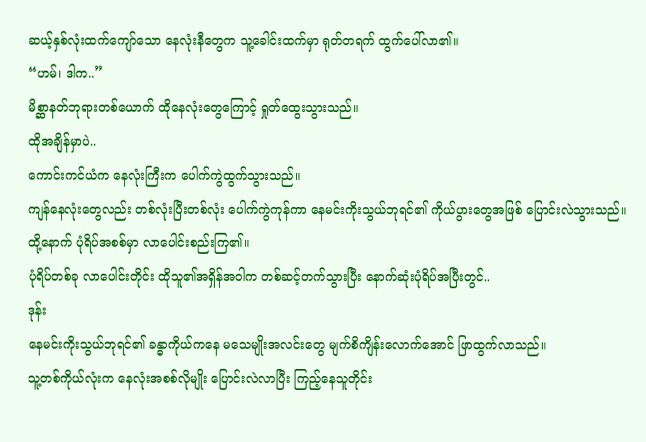ဆယ့်နှစ်လုံးထက်ကျော်သော နေလုံးနီတွေက သူ့ခေါင်းထက်မှာ ရုတ်တရက် ထွက်ပေါ်လာ၏။
“ဟမ်၊ ဒါက..”
မိစ္ဆာနတ်ဘုရားတစ်ယောက် ထိုနေလုံးတွေကြောင့် ရှုတ်ထွေးသွားသည်။
ထိုအချိန်မှာပဲ..
ကောင်းကင်ယံက နေလုံးကြီးက ပေါက်ကွဲထွက်သွားသည်။
ကျန်နေလုံးတွေလည်း တစ်လုံးပြီးတစ်လုံး ပေါက်ကွဲကုန်ကာ နေမင်းကိုးသွယ်ဘုရင်၏ ကိုယ်ပွားတွေအဖြစ် ပြောင်းလဲသွားသည်။
ထို့နောက် ပုံရိပ်အစစ်မှာ လာပေါင်းစည်းကြ၏။
ပုံရိပ်တစ်ခု လာပေါင်းတိုင်း ထိုသူ၏အရှိန်အဝါက တစ်ဆင့်တက်သွားပြီး နောက်ဆုံးပုံရိပ်အပြီးတွင်..
ဒုန်း
နေမင်းကိုးသွယ်ဘုရင်၏ ခန္ဓာကိုယ်ကနေ မသေမျိုးအလင်းတွေ မျက်စိကျိန်းလောက်အောင် ဖြာထွက်လာသည်။
သူ့တစ်ကိုယ်လုံးက နေလုံးအစစ်လိုမျိုး ပြောင်းလဲလာပြီး ကြည့်နေသူတိုင်း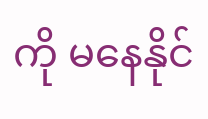ကို မနေနိုင်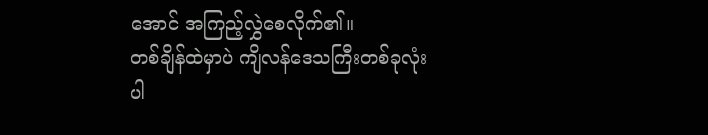အောင် အကြည့်လွှဲစေလိုက်၏။
တစ်ချိန်ထဲမှာပဲ ကျိလန်ဒေသကြီးတစ်ခုလုံးပါ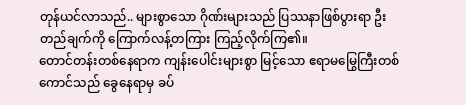တုန်ယင်လာသည်.. များစွာသော ဂိုဏ်းများသည် ပြဿနာဖြစ်ပွားရာ ဦးတည်ချက်ကို ကြောက်လန့်တကြား ကြည့်လိုက်ကြ၏။
တောင်တန်းတစ်နေရာက ကျန်းပေါင်းများစွာ မြင့်သော ဧရာမမြွေကြီးတစ်ကောင်သည် ခွေနေရာမှ ခပ်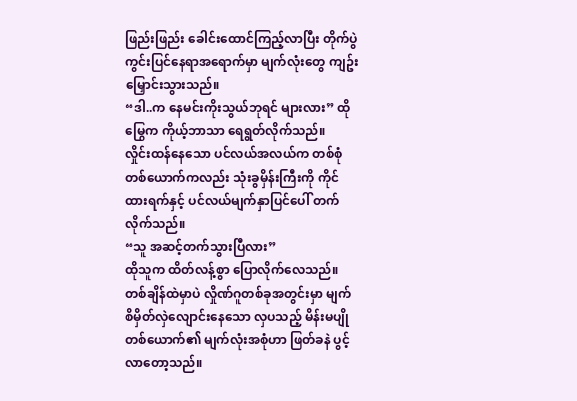ဖြည်းဖြည်း ခေါင်းထောင်ကြည့်လာပြီး တိုက်ပွဲကွင်းပြင်နေရာအရောက်မှာ မျက်လုံးတွေ ကျဥ်းမြှောင်းသွားသည်။
“ဒါ..က နေမင်းကိုးသွယ်ဘုရင် များလား” ထိုမြွေက ကိုယ့်ဘာသာ ရေရွတ်လိုက်သည်။
လှိုင်းထန်နေသော ပင်လယ်အလယ်က တစ်စုံတစ်ယောက်ကလည်း သုံးခွမှိန်းကြီးကို ကိုင်ထားရက်နှင့် ပင်လယ်မျက်နှာပြင်ပေါ် တက်လိုက်သည်။
“သူ အဆင့်တက်သွားပြီလား”
ထိုသူက ထိတ်လန့်စွာ ပြောလိုက်လေသည်။
တစ်ချိန်ထဲမှာပဲ လှိုဏ်ဂူတစ်ခုအတွင်းမှာ မျက်စိမှိတ်လှဲလျောင်းနေသော လှပသည့် မိန်းမပျိုတစ်ယောက်၏ မျက်လုံးအစုံဟာ ဖြတ်ခနဲ ပွင့်လာတော့သည်။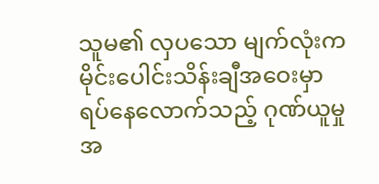သူမ၏ လှပသော မျက်လုံးက မိုင်းပေါင်းသိန်းချီအဝေးမှာ ရပ်နေလောက်သည့် ဂုဏ်ယူမှုအ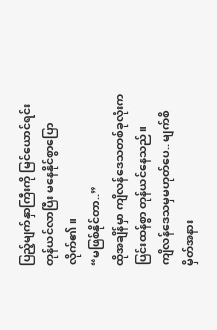ပြည့်မျက်နှာကြီးကို မြင်ယောင်ရင်း တုန်ယင်လာပြီး မနေနိုင်စွာပြောလိုက်၏။
“မဖြစ်နိုင်တာ..”
ထိုအချိန်မှာ ကျိလန်ဒေသတစ်ခုလုံးက ပြင်းထန်စွာ တုန်ယင်နေသည်။
ကျိလန်ဒေသမှမဟုတ်ပေ.. မျက်စိမှိတ်အနား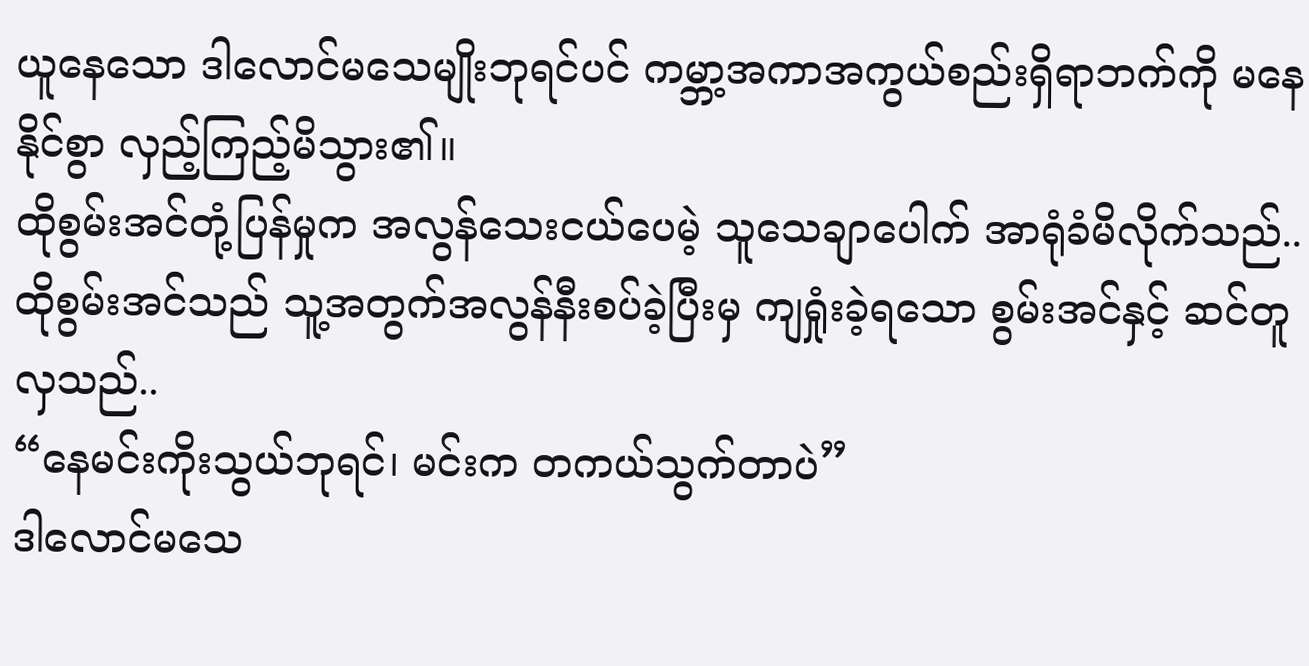ယူနေသော ဒါလောင်မသေမျိုးဘုရင်ပင် ကမ္ဘာ့အကာအကွယ်စည်းရှိရာဘက်ကို မနေနိုင်စွာ လှည့်ကြည့်မိသွား၏။
ထိုစွမ်းအင်တုံ့ပြန်မှုက အလွန်သေးငယ်ပေမဲ့ သူသေချာပေါက် အာရုံခံမိလိုက်သည်..
ထိုစွမ်းအင်သည် သူ့အတွက်အလွန်နီးစပ်ခဲ့ပြီးမှ ကျရှုံးခဲ့ရသော စွမ်းအင်နှင့် ဆင်တူလှသည်..
“နေမင်းကိုးသွယ်ဘုရင်၊ မင်းက တကယ်သွက်တာပဲ”
ဒါလောင်မသေ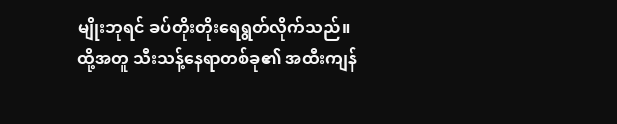မျိုးဘုရင် ခပ်တိုးတိုးရေရွတ်လိုက်သည်။
ထို့အတူ သီးသန့်နေရာတစ်ခု၏ အထီးကျန်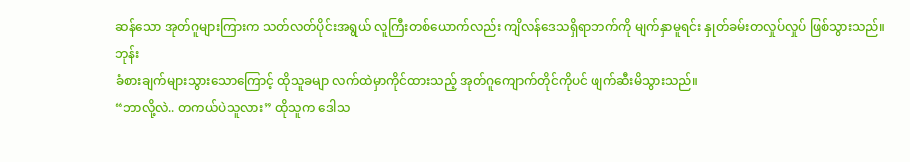ဆန်သော အုတ်ဂူများကြားက သတ်လတ်ပိုင်းအရွယ် လူကြီးတစ်ယောက်လည်း ကျိလန်ဒေသရှိရာဘက်ကို မျက်နှာမူရင်း နှုတ်ခမ်းတလှုပ်လှုပ် ဖြစ်သွားသည်။
ဘုန်း
ခံစားချက်များသွားသောကြောင့် ထိုသူခမျာ လက်ထဲမှာကိုင်ထားသည့် အုတ်ဂူကျောက်တိုင်ကိုပင် ဖျက်ဆီးမိသွားသည်။
“ဘာလို့လဲ.. တကယ်ပဲသူလား” ထိုသူက ဒေါသ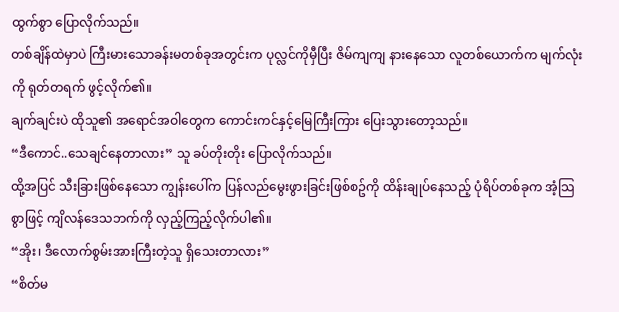ထွက်စွာ ပြောလိုက်သည်။
တစ်ချိန်ထဲမှာပဲ ကြီးမားသောခန်းမတစ်ခုအတွင်းက ပုလ္လင်ကိုမှီပြီး ဇိမ်ကျကျ နားနေသော လူတစ်ယောက်က မျက်လုံးကို ရုတ်တရက် ဖွင့်လိုက်၏။
ချက်ချင်းပဲ ထိုသူ၏ အရောင်အဝါတွေက ကောင်းကင်နှင့်မြေကြီးကြား ပြေးသွားတော့သည်။
“ဒီကောင်..သေချင်နေတာလား” သူ ခပ်တိုးတိုး ပြောလိုက်သည်။
ထို့အပြင် သီးခြားဖြစ်နေသော ကျွန်းပေါ်က ပြန်လည်မွေးဖွားခြင်းဖြစ်စဥ်ကို ထိန်းချုပ်နေသည့် ပုံရိပ်တစ်ခုက အံ့သြစွာဖြင့် ကျိလန်ဒေသဘက်ကို လှည့်ကြည့်လိုက်ပါ၏။
“အိုး၊ ဒီလောက်စွမ်းအားကြီးတဲ့သူ ရှိသေးတာလား”
“စိတ်မ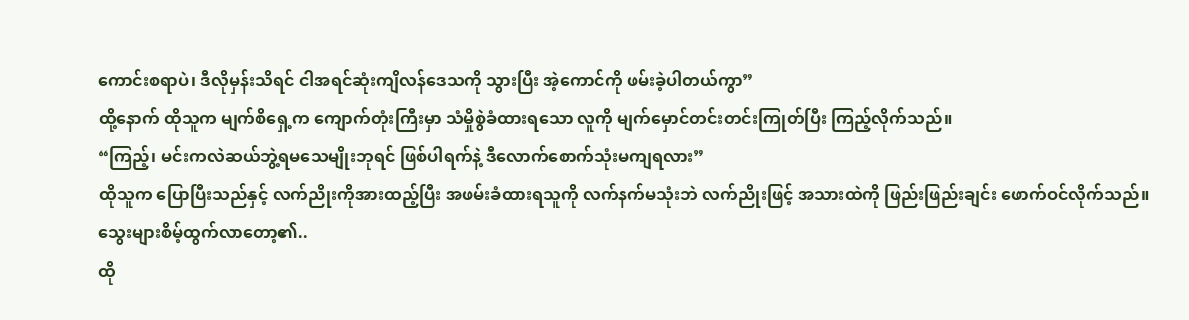ကောင်းစရာပဲ၊ ဒီလိုမှန်းသိရင် ငါအရင်ဆုံးကျိလန်ဒေသကို သွားပြီး အဲ့ကောင်ကို ဖမ်းခဲ့ပါတယ်ကွာ”
ထို့နောက် ထိုသူက မျက်စိရှေ့က ကျောက်တုံးကြီးမှာ သံမှိုစွဲခံထားရသော လူကို မျက်မှောင်တင်းတင်းကြုတ်ပြီး ကြည့်လိုက်သည်။
“ကြည့်၊ မင်းကလဲဆယ်ဘွဲ့ရမသေမျိုးဘုရင် ဖြစ်ပါရက်နဲ့ ဒီလောက်စောက်သုံးမကျရလား”
ထိုသူက ပြောပြီးသည်နှင့် လက်ညိုးကိုအားထည့်ပြီး အဖမ်းခံထားရသူကို လက်နက်မသုံးဘဲ လက်ညိုးဖြင့် အသားထဲကို ဖြည်းဖြည်းချင်း ဖောက်ဝင်လိုက်သည်။
သွေးများစိမ့်ထွက်လာတော့၏..
ထို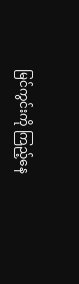မြင်ကွင်းကို ကြည့်နေ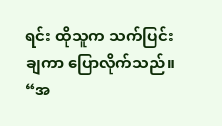ရင်း ထိုသူက သက်ပြင်းချကာ ပြောလိုက်သည်။
“အ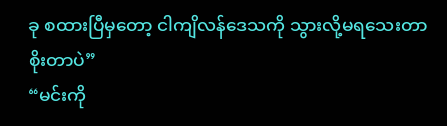ခု စထားပြီမှတော့ ငါကျိလန်ဒေသကို သွားလို့မရသေးတာ စိုးတာပဲ”
“မင်းကို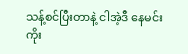သန့်စင်ပြီးတာနဲ့ ငါအဲ့ဒီ နေမင်းကိုး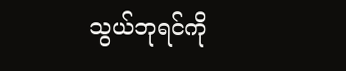သွယ်ဘုရင်ကို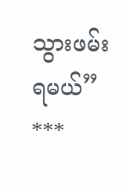သွားဖမ်းရမယ်”
***